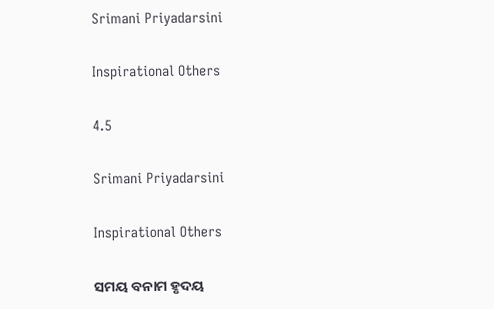Srimani Priyadarsini

Inspirational Others

4.5

Srimani Priyadarsini

Inspirational Others

ସମୟ ବନାମ ହୃଦୟ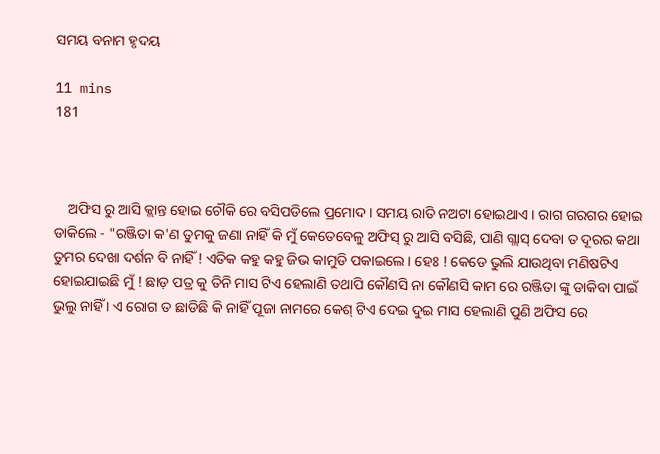ସମୟ ବନାମ ହୃଦୟ

11 mins
181



    ଅଫିସ ରୁ ଆସି କ୍ଲାନ୍ତ ହୋଇ ଚୌକି ରେ ବସିପଡିଲେ ପ୍ରମୋଦ । ସମୟ ରାତି ନଅଟା ହୋଇଥାଏ । ରାଗ ଗରଗର ହୋଇ ଡାକିଲେ - "ରଞ୍ଜିତା କ'ଣ ତୁମକୁ ଜଣା ନାହିଁ କି ମୁଁ କେତେବେଳୁ ଅଫିସ୍ ରୁ ଆସି ବସିଛି, ପାଣି ଗ୍ଲାସ୍ ଦେବା ତ ଦୂରର କଥା ତୁମର ଦେଖା ଦର୍ଶନ ବି ନାହିଁ ! ଏତିକ କହୁ କହୁ ଜିଭ କାମୁଡି ପକାଇଲେ । ହେଃ ! କେଡେ ଭୁଲି ଯାଉଥିବା ମଣିଷଟିଏ ହୋଇଯାଇଛି ମୁଁ ! ଛାଡ଼ ପତ୍ର କୁ ତିନି ମାସ ଟିଏ ହେଲାଣି ତଥାପି କୌଣସି ନା କୌଣସି କାମ ରେ ରଞ୍ଜିତା ଙ୍କୁ ଡାକିବା ପାଇଁ ଭୁଲୁ ନାହିଁ । ଏ ରୋଗ ତ ଛାଡିଛି କି ନାହିଁ ପୂଜା ନାମରେ କେଶ୍ ଟିଏ ଦେଇ ଦୁଇ ମାସ ହେଲାଣି ପୁଣି ଅଫିସ ରେ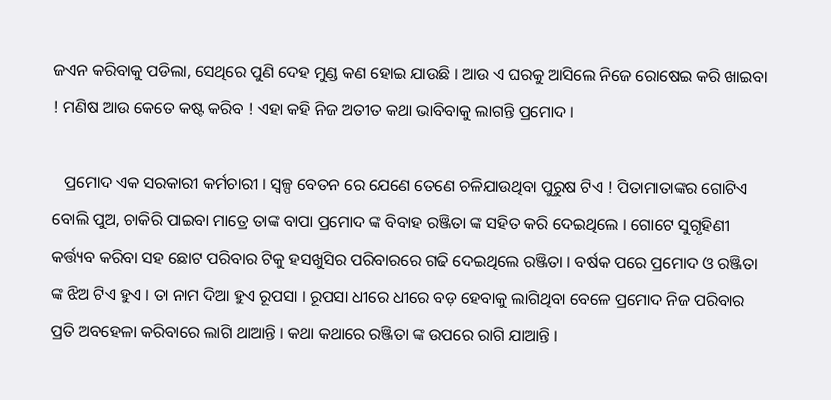ଜଏନ କରିବାକୁ ପଡିଲା, ସେଥିରେ ପୁଣି ଦେହ ମୁଣ୍ଡ କଣ ହୋଇ ଯାଉଛି । ଆଉ ଏ ଘରକୁ ଆସିଲେ ନିଜେ ରୋଷେଇ କରି ଖାଇବା ! ମଣିଷ ଆଉ କେତେ କଷ୍ଟ କରିବ ! ଏହା କହି ନିଜ ଅତୀତ କଥା ଭାବିବାକୁ ଲାଗନ୍ତି ପ୍ରମୋଦ ।

   ପ୍ରମୋଦ ଏକ ସରକାରୀ କର୍ମଚାରୀ । ସ୍ବଳ୍ପ ବେତନ ରେ ଯେଣେ ତେଣେ ଚଳିଯାଉଥିବା ପୁରୁଷ ଟିଏ ! ପିତାମାତାଙ୍କର ଗୋଟିଏ ବୋଲି ପୁଅ, ଚାକିରି ପାଇବା ମାତ୍ରେ ତାଙ୍କ ବାପା ପ୍ରମୋଦ ଙ୍କ ବିବାହ ରଞ୍ଜିତା ଙ୍କ ସହିତ କରି ଦେଇଥିଲେ । ଗୋଟେ ସୁଗୃହିଣୀ କର୍ତ୍ତ୍ୟବ କରିବା ସହ ଛୋଟ ପରିବାର ଟିକୁ ହସଖୁସିର ପରିବାରରେ ଗଢି ଦେଇଥିଲେ ରଞ୍ଜିତା । ବର୍ଷକ ପରେ ପ୍ରମୋଦ ଓ ରଞ୍ଜିତା ଙ୍କ ଝିଅ ଟିଏ ହୁଏ । ତା ନାମ ଦିଆ ହୁଏ ରୂପସା । ରୂପସା ଧୀରେ ଧୀରେ ବଡ଼ ହେବାକୁ ଲାଗିଥିବା ବେଳେ ପ୍ରମୋଦ ନିଜ ପରିବାର ପ୍ରତି ଅବହେଳା କରିବାରେ ଲାଗି ଥାଆନ୍ତି । କଥା କଥାରେ ରଞ୍ଜିତା ଙ୍କ ଉପରେ ରାଗି ଯାଆନ୍ତି ।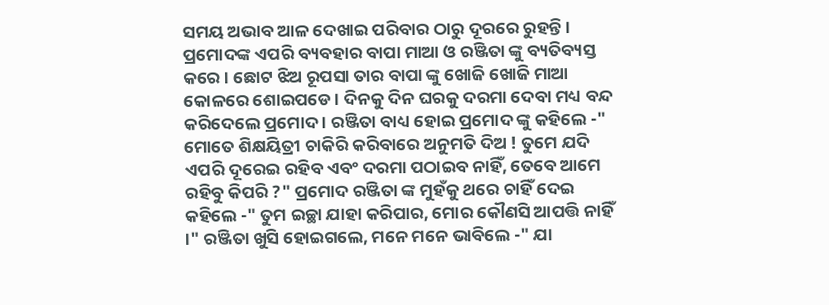ସମୟ ଅଭାବ ଆଳ ଦେଖାଇ ପରିବାର ଠାରୁ ଦୂରରେ ରୁହନ୍ତି । ପ୍ରମୋଦଙ୍କ ଏପରି ବ୍ୟବହାର ବାପା ମାଆ ଓ ରଞ୍ଜିତା ଙ୍କୁ ବ୍ୟତିବ୍ୟସ୍ତ କରେ । ଛୋଟ ଝିଅ ରୂପସା ତାର ବାପା ଙ୍କୁ ଖୋଜି ଖୋଜି ମାଆ କୋଳରେ ଶୋଇପଡେ । ଦିନକୁ ଦିନ ଘରକୁ ଦରମା ଦେବା ମଧ୍ୟ ବନ୍ଦ କରିଦେଲେ ପ୍ରମୋଦ । ରଞ୍ଜିତା ବାଧ୍ୟ ହୋଇ ପ୍ରମୋଦ ଙ୍କୁ କହିଲେ -" ମୋତେ ଶିକ୍ଷୟିତ୍ରୀ ଚାକିରି କରିବାରେ ଅନୁମତି ଦିଅ ! ତୁମେ ଯଦି ଏପରି ଦୂରେଇ ରହିବ ଏବଂ ଦରମା ପଠାଇବ ନାହିଁ, ତେବେ ଆମେ ରହିବୁ କିପରି ?" ପ୍ରମୋଦ ରଞ୍ଜିତା ଙ୍କ ମୁହଁକୁ ଥରେ ଚାହିଁ ଦେଇ କହିଲେ -" ତୁମ ଇଚ୍ଛା ଯାହା କରିପାର, ମୋର କୌଣସି ଆପତ୍ତି ନାହିଁ ।" ରଞ୍ଜିତା ଖୁସି ହୋଇଗଲେ, ମନେ ମନେ ଭାବିଲେ -" ଯା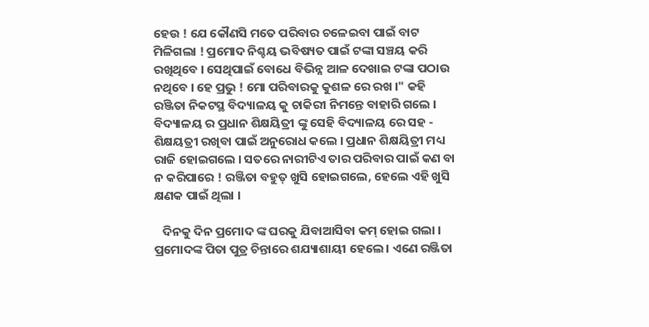ହେଉ ! ଯେ କୌଣସି ମତେ ପରିବାର ଚଳେଇବା ପାଇଁ ବାଟ ମିଳିଗଲା ! ପ୍ରମୋଦ ନିଶ୍ଚୟ ଭବିଷ୍ୟତ ପାଇଁ ଟଙ୍କା ସଞ୍ଚୟ କରି ରଖିଥିବେ । ସେଥିପାଇଁ ବୋଧେ ବିଭିନ୍ନ ଆଳ ଦେଖାଇ ଟଙ୍କା ପଠାଉ ନଥିବେ । ହେ ପ୍ରଭୁ ! ମୋ ପରିବାରକୁ କୁଶଳ ରେ ରଖ ।" କହି ରଞ୍ଜିତା ନିକଟସ୍ଥ ବିଦ୍ୟାଳୟ କୁ ଚାକିରୀ ନିମନ୍ତେ ବାହାରି ଗଲେ । ବିଦ୍ୟାଳୟ ର ପ୍ରଧାନ ଶିକ୍ଷୟିତ୍ରୀ ଙ୍କୁ ସେହି ବିଦ୍ୟାଳୟ ରେ ସହ - ଶିକ୍ଷୟତ୍ରୀ ରଖିବା ପାଇଁ ଅନୁରୋଧ କଲେ । ପ୍ରଧାନ ଶିକ୍ଷୟିତ୍ରୀ ମଧ୍ୟ ରାଜି ହୋଇଗଲେ । ସତରେ ନାରୀଟିଏ ତାର ପରିବାର ପାଇଁ କଣ ବା ନ କରିପାରେ ! ରଞ୍ଜିତା ବହୁତ୍ ଖୁସି ହୋଇଗଲେ, ହେଲେ ଏହି ଖୁସି କ୍ଷଣକ ପାଇଁ ଥିଲା ।

   ଦିନକୁ ଦିନ ପ୍ରମୋଦ ଙ୍କ ଘରକୁ ଯିବାଆସିବା କମ୍ ହୋଇ ଗଲା । ପ୍ରମୋଦଙ୍କ ପିତା ପୁତ୍ର ଚିନ୍ତାରେ ଶଯ୍ୟାଶାୟୀ ହେଲେ । ଏଣେ ରଞ୍ଜିତା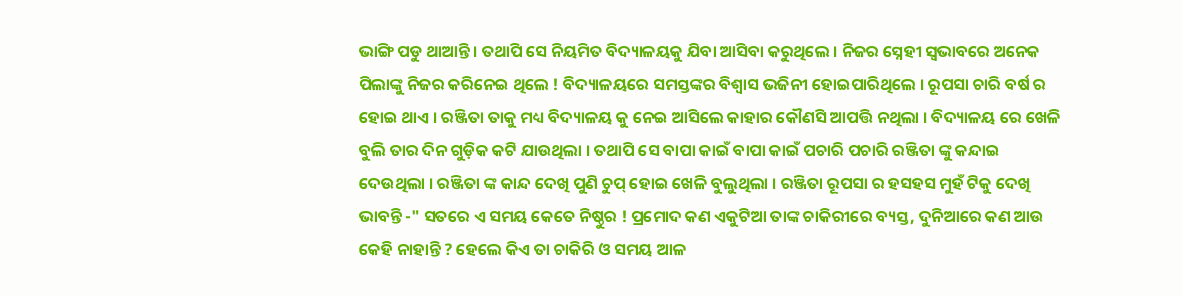ଭାଙ୍ଗି ପଡୁ ଥାଆନ୍ତି । ତଥାପି ସେ ନିୟମିତ ବିଦ୍ୟାଳୟକୁ ଯିବା ଆସିବା କରୁଥିଲେ । ନିଜର ସ୍ନେହୀ ସ୍ୱଭାବରେ ଅନେକ ପିଲାଙ୍କୁ ନିଜର କରିନେଇ ଥିଲେ ! ବିଦ୍ୟାଳୟରେ ସମସ୍ତଙ୍କର ବିଶ୍ୱାସ ଭଜିନୀ ହୋଇପାରିଥିଲେ । ରୂପସା ଚାରି ବର୍ଷ ର ହୋଇ ଥାଏ । ରଞ୍ଜିତା ତାକୁ ମଧ୍ୟ ବିଦ୍ୟାଳୟ କୁ ନେଇ ଆସିଲେ କାହାର କୌଣସି ଆପତ୍ତି ନଥିଲା । ବିଦ୍ୟାଳୟ ରେ ଖେଳି ବୁଲି ତାର ଦିନ ଗୁଡ଼ିକ କଟି ଯାଉଥିଲା । ତଥାପି ସେ ବାପା କାଇଁ ବାପା କାଇଁ ପଚାରି ପଚାରି ରଞ୍ଜିତା ଙ୍କୁ କନ୍ଦାଇ ଦେଉଥିଲା । ରଞ୍ଜିତା ଙ୍କ କାନ୍ଦ ଦେଖି ପୁଣି ଚୁପ୍ ହୋଇ ଖେଳି ବୁଲୁଥିଲା । ରଞ୍ଜିତା ରୂପସା ର ହସହସ ମୁହଁ ଟିକୁ ଦେଖି ଭାବନ୍ତି -" ସତରେ ଏ ସମୟ କେତେ ନିଷ୍ଠୁର ! ପ୍ରମୋଦ କଣ ଏକୁଟିଆ ତାଙ୍କ ଚାକିରୀରେ ବ୍ୟସ୍ତ, ଦୁନିଆରେ କଣ ଆଉ କେହି ନାହାନ୍ତି ? ହେଲେ କିଏ ତା ଚାକିରି ଓ ସମୟ ଆଳ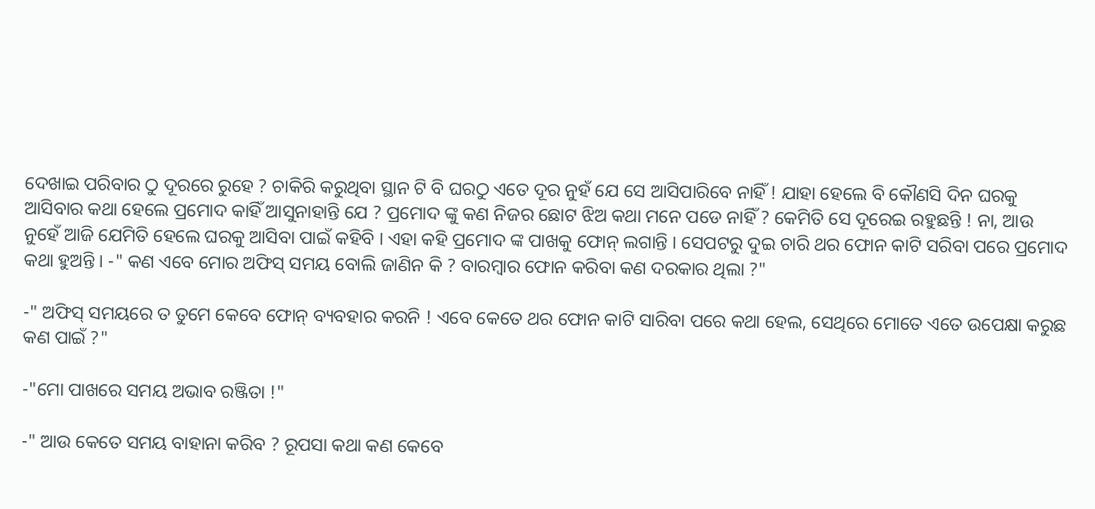ଦେଖାଇ ପରିବାର ଠୁ ଦୂରରେ ରୁହେ ? ଚାକିରି କରୁଥିବା ସ୍ଥାନ ଟି ବି ଘରଠୁ ଏତେ ଦୂର ନୁହଁ ଯେ ସେ ଆସିପାରିବେ ନାହିଁ ! ଯାହା ହେଲେ ବି କୌଣସି ଦିନ ଘରକୁ ଆସିବାର କଥା ହେଲେ ପ୍ରମୋଦ କାହିଁ ଆସୁନାହାନ୍ତି ଯେ ? ପ୍ରମୋଦ ଙ୍କୁ କଣ ନିଜର ଛୋଟ ଝିଅ କଥା ମନେ ପଡେ ନାହିଁ ? କେମିତି ସେ ଦୂରେଇ ରହୁଛନ୍ତି ! ନା, ଆଉ ନୁହେଁ ଆଜି ଯେମିତି ହେଲେ ଘରକୁ ଆସିବା ପାଇଁ କହିବି । ଏହା କହି ପ୍ରମୋଦ ଙ୍କ ପାଖକୁ ଫୋନ୍ ଲଗାନ୍ତି । ସେପଟରୁ ଦୁଇ ଚାରି ଥର ଫୋନ କାଟି ସରିବା ପରେ ପ୍ରମୋଦ କଥା ହୁଅନ୍ତି । -" କଣ ଏବେ ମୋର ଅଫିସ୍ ସମୟ ବୋଲି ଜାଣିନ କି ? ବାରମ୍ବାର ଫୋନ କରିବା କଣ ଦରକାର ଥିଲା ?"

-" ଅଫିସ୍ ସମୟରେ ତ ତୁମେ କେବେ ଫୋନ୍ ବ୍ୟବହାର କରନି ! ଏବେ କେତେ ଥର ଫୋନ କାଟି ସାରିବା ପରେ କଥା ହେଲ, ସେଥିରେ ମୋତେ ଏତେ ଉପେକ୍ଷା କରୁଛ କଣ ପାଇଁ ?"

-"ମୋ ପାଖରେ ସମୟ ଅଭାବ ରଞ୍ଜିତା !"

-" ଆଉ କେତେ ସମୟ ବାହାନା କରିବ ? ରୂପସା କଥା କଣ କେବେ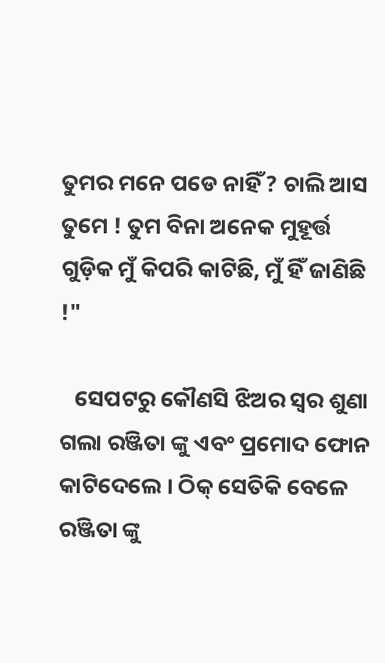ତୁମର ମନେ ପଡେ ନାହିଁ ? ଚାଲି ଆସ ତୁମେ ! ତୁମ ବିନା ଅନେକ ମୁହୂର୍ତ୍ତ ଗୁଡ଼ିକ ମୁଁ କିପରି କାଟିଛି, ମୁଁ ହିଁ ଜାଣିଛି !"

   ସେପଟରୁ କୌଣସି ଝିଅର ସ୍ୱର ଶୁଣା ଗଲା ରଞ୍ଜିତା ଙ୍କୁ ଏବଂ ପ୍ରମୋଦ ଫୋନ କାଟିଦେଲେ । ଠିକ୍ ସେତିକି ବେଳେ ରଞ୍ଜିତା ଙ୍କୁ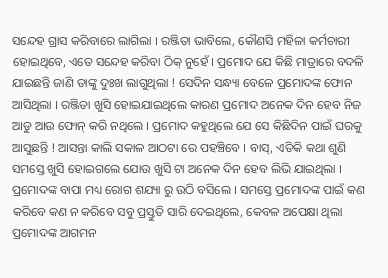ସନ୍ଦେହ ଗ୍ରାସ କରିବାରେ ଲାଗିଲା । ରଞ୍ଜିତା ଭାବିଲେ, କୌଣସି ମହିଳା କର୍ମଚାରୀ ହୋଇଥିବେ, ଏତେ ସନ୍ଦେହ କରିବା ଠିକ୍ ନୁହେଁ । ପ୍ରମୋଦ ଯେ କିଛି ମାତ୍ରାରେ ବଦଳି ଯାଇଛନ୍ତି ଜାଣି ତାଙ୍କୁ ଦୁଃଖ ଲାଗୁଥିଲା ! ସେଦିନ ସନ୍ଧ୍ୟା ବେଳେ ପ୍ରମୋଦଙ୍କ ଫୋନ ଆସିଥିଲା । ରଞ୍ଜିତା ଖୁସି ହୋଇଯାଇଥିଲେ କାରଣ ପ୍ରମୋଦ ଅନେକ ଦିନ ହେବ ନିଜ ଆଡୁ ଆଉ ଫୋନ୍ କରି ନଥିଲେ । ପ୍ରମୋଦ କହୁଥିଲେ ଯେ ସେ କିଛିଦିନ ପାଇଁ ଘରକୁ ଆସୁଛନ୍ତି ! ଆସନ୍ତା କାଲି ସକାଳ ଆଠଟା ରେ ପହଞ୍ଚିବେ । ବାସ୍, ଏତିକି କଥା ଶୁଣି ସମସ୍ତେ ଖୁସି ହୋଇଗଲେ ଯୋଉ ଖୁସି ଟା ଅନେକ ଦିନ ହେବ ଲିଭି ଯାଇଥିଲା । ପ୍ରମୋଦଙ୍କ ବାପା ମଧ୍ୟ ରୋଗ ଶଯ୍ୟା ରୁ ଉଠି ବସିଲେ । ସମସ୍ତେ ପ୍ରମୋଦଙ୍କ ପାଇଁ କଣ କରିବେ କଣ ନ କରିବେ ସବୁ ପ୍ରସ୍ତୁତି ସାରି ଦେଇଥିଲେ, କେବଳ ଅପେକ୍ଷା ଥିଲା ପ୍ରମୋଦଙ୍କ ଆଗମନ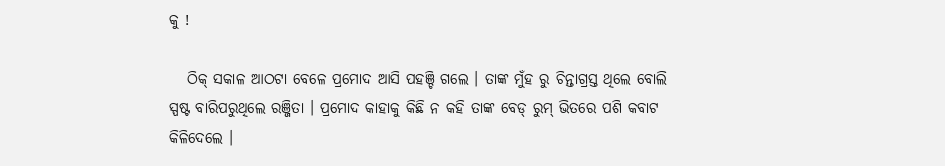କୁ !

   ଠିକ୍ ସକାଳ ଆଠଟା ବେଳେ ପ୍ରମୋଦ ଆସି ପହଞ୍ଚି ଗଲେ । ତାଙ୍କ ମୁଁହ ରୁ ଚିନ୍ତାଗ୍ରସ୍ତ ଥିଲେ ବୋଲି ସ୍ପଷ୍ଟ ବାରିପରୁଥିଲେ ରଞ୍ଜିତା । ପ୍ରମୋଦ କାହାକୁ କିଛି ନ କହି ତାଙ୍କ ବେଡ୍ ରୁମ୍ ଭିତରେ ପଶି କବାଟ କିଳିଦେଲେ ।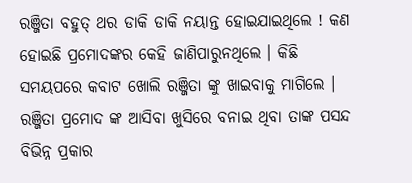ରଞ୍ଜିତା ବହୁତ୍ ଥର ଡାକି ଡାକି ନୟାନ୍ତ ହୋଇଯାଇଥିଲେ ! କଣ ହୋଇଛି ପ୍ରମୋଦଙ୍କର‌ କେହି ଜାଣିପାରୁନଥିଲେ । କିଛି ସମୟପରେ କବାଟ ଖୋଲି ରଞ୍ଜିତା ଙ୍କୁ ଖାଇବାକୁ ମାଗିଲେ । ରଞ୍ଜିତା ପ୍ରମୋଦ ଙ୍କ ଆସିବା ଖୁସିରେ ବନାଇ ଥିବା ତାଙ୍କ ପସନ୍ଦ ବିଭିନ୍ନ ପ୍ରକାର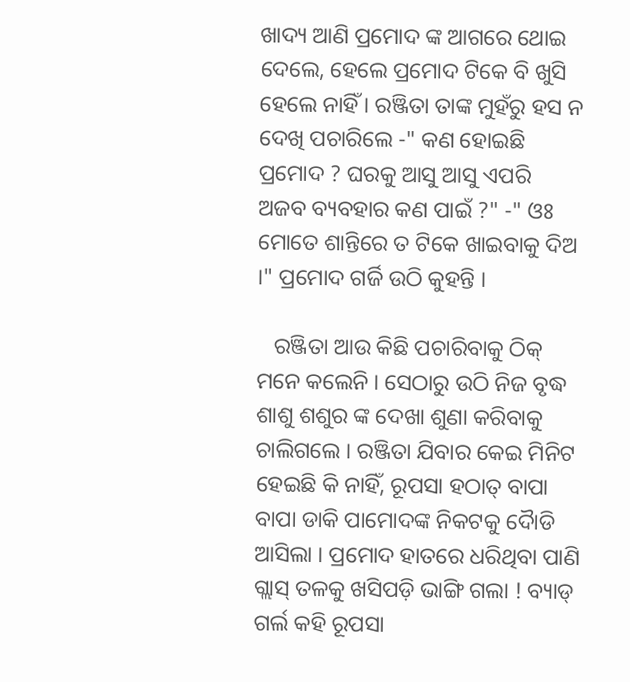ଖାଦ୍ୟ ଆଣି ପ୍ରମୋଦ ଙ୍କ ଆଗରେ ଥୋଇ ଦେଲେ, ହେଲେ ପ୍ରମୋଦ ଟିକେ ବି ଖୁସି ହେଲେ ନାହିଁ । ରଞ୍ଜିତା ତାଙ୍କ ମୁହଁରୁ ହସ ନ ଦେଖି ପଚାରିଲେ -" କଣ ହୋଇଛି ପ୍ରମୋଦ ? ଘରକୁ ଆସୁ ଆସୁ ଏପରି ଅଜବ ବ୍ୟବହାର କଣ ପାଇଁ ?" -" ଓଃ ମୋତେ ଶାନ୍ତିରେ ତ ଟିକେ ଖାଇବାକୁ ଦିଅ ।" ପ୍ରମୋଦ ଗର୍ଜି ଉଠି କୁହନ୍ତି ।

   ରଞ୍ଜିତା ଆଉ କିଛି ପଚାରିବାକୁ ଠିକ୍ ମନେ କଲେନି । ସେଠାରୁ ଉଠି ନିଜ ବୃଦ୍ଧ ଶାଶୁ ଶଶୁର ଙ୍କ ଦେଖା ଶୁଣା କରିବାକୁ ଚାଲିଗଲେ । ରଞ୍ଜିତା ଯିବାର କେଇ ମିନିଟ ହେଇଛି କି ନାହିଁ, ରୂପସା ହଠାତ୍ ବାପା ବାପା ଡାକି ପାମୋଦଙ୍କ ନିକଟକୁ ଦୋୖଡି ଆସିଲା । ପ୍ରମୋଦ ହାତରେ ଧରିଥିବା ପାଣି ଗ୍ଲାସ୍ ତଳକୁ ଖସିପଡ଼ି ଭାଙ୍ଗି ଗଲା ! ବ୍ୟାଡ୍ ଗର୍ଲ କହି ରୂପସା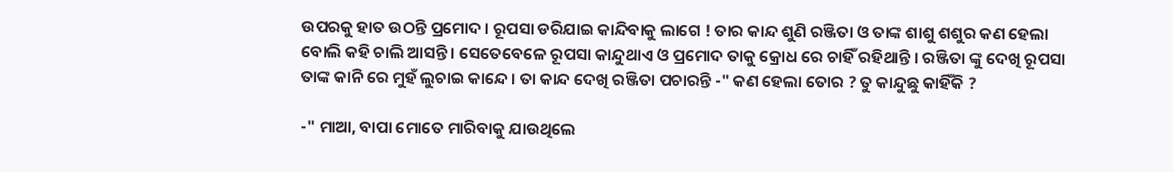ଉପରକୁ ହାତ ଉଠନ୍ତି ପ୍ରମୋଦ । ରୂପସା ଡରିଯାଇ କାନ୍ଦିବାକୁ ଲାଗେ ! ତାର କାନ୍ଦ ଶୁଣି ରଞ୍ଜିତା ଓ ତାଙ୍କ ଶାଶୁ ଶଶୁର କଣ ହେଲା ବୋଲି କହି ଚାଲି ଆସନ୍ତି । ସେତେବେଳେ ରୂପସା କାନ୍ଦୁଥାଏ ଓ ପ୍ରମୋଦ ତାକୁ କ୍ରୋଧ ରେ ଚାହିଁ ରହିଥାନ୍ତି । ରଞ୍ଜିତା ଙ୍କୁ ଦେଖି ରୂପସା ତାଙ୍କ କାନି ରେ ମୁହଁ ଲୁଚାଇ କାନ୍ଦେ । ତା କାନ୍ଦ ଦେଖି ରଞ୍ଜିତା ପଚାରନ୍ତି -" କଣ ହେଲା ତୋର ? ତୁ କାନ୍ଦୁଛୁ କାହିଁକି ?

-" ମାଆ, ବାପା ମୋତେ ମାରିବାକୁ ଯାଉଥିଲେ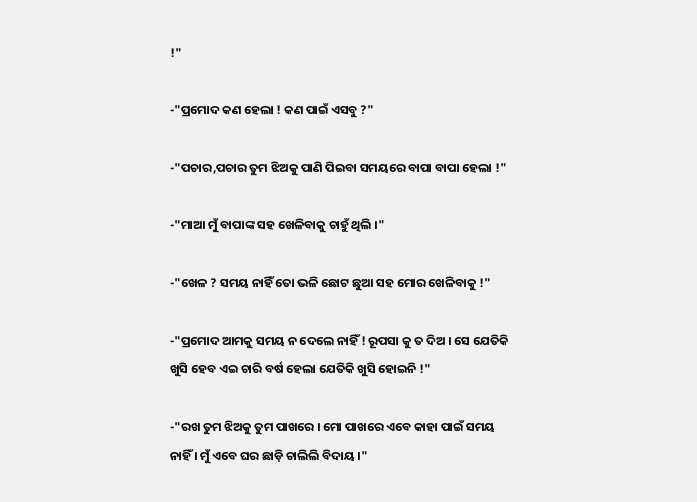!"

-"ପ୍ରମୋଦ କଣ ହେଲା ! କଣ ପାଇଁ ଏସବୁ ?"

-"ପଚାର,ପଚାର ତୁମ ଝିଅକୁ ପାଣି ପିଇବା ସମୟରେ ବାପା ବାପା ହେଲା !"

-"ମାଆ ମୁଁ ବାପାଙ୍କ ସହ ଖେଳିବାକୁ ଚାହୁଁ ଥିଲି ।"

-"ଖେଳ ? ସମୟ ନାହିଁ ତୋ ଭଳି ଛୋଟ ଛୁଆ ସହ ମୋର ଖେଳିବାକୁ !"

-"ପ୍ରମୋଦ ଆମକୁ ସମୟ ନ ଦେଲେ ନାହିଁ ! ରୂପସା କୁ ତ ଦିଅ । ସେ ଯେତିକି ଖୁସି ହେବ ଏଇ ଚାରି ବର୍ଷ ହେଲା ଯେତିକି ଖୁସି ହୋଇନି !"

-"ରଖ ତୁମ ଝିଅକୁ ତୁମ ପାଖରେ । ମୋ ପାଖରେ ଏବେ କାହା ପାଇଁ ସମୟ ନାହିଁ । ମୁଁ ଏବେ ଘର ଛାଡ଼ି ଚାଲିଲି ବିଦାୟ ।"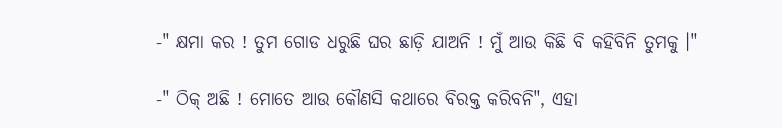-" କ୍ଷମା କର ! ତୁମ ଗୋଡ ଧରୁଛି ଘର ଛାଡ଼ି ଯାଅନି ! ମୁଁ ଆଉ କିଛି ବି କହିବିନି ତୁମକୁ ।"

-" ଠିକ୍ ଅଛି ! ମୋତେ ଆଉ କୌଣସି କଥାରେ ବିରକ୍ତ କରିବନି", ଏହା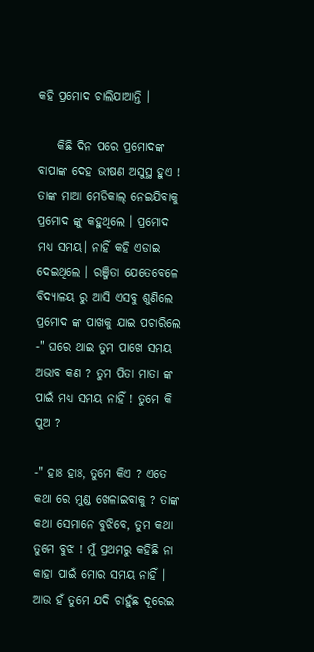କହି ପ୍ରମୋଦ ଚାଲିଯାଆନ୍ତି ।

    କିଛି ଦିନ ପରେ ପ୍ରମୋଦଙ୍କ ବାପାଙ୍କ ଦେହ ଭୀଷଣ ଅସୁସ୍ଥ ହୁଏ ! ତାଙ୍କ ମାଆ ମେଡିକାଲ୍ ନେଇଯିବାକୁ ପ୍ରମୋଦ ଙ୍କୁ କହୁଥିଲେ । ପ୍ରମୋଦ ମଧ୍ୟ ସମୟ। ନାହିଁ କହି ଏଡାଇ ଦେଇଥିଲେ । ରଞ୍ଜିତା ଯେତେବେଳେ ବିଦ୍ୟାଳୟ ରୁ ଆସି ଏସବୁ ଶୁଣିଲେ ପ୍ରମୋଦ ଙ୍କ ପାଖକୁ ଯାଇ ପଚାରିଲେ -" ଘରେ ଥାଇ ତୁମ ପାଖେ ସମୟ ଅଭାବ କଣ ? ତୁମ ପିତା ମାତା ଙ୍କ ପାଇଁ ମଧ୍ୟ ସମୟ ନାହିଁ ! ତୁମେ କି ପୁଅ ?

-" ହାଃ ହାଃ, ତୁମେ କିଏ ? ଏତେ କଥା ରେ ମୁଣ୍ଡ ଖେଳାଇବାକୁ ? ତାଙ୍କ କଥା ସେମାନେ ବୁଝିବେ, ତୁମ କଥା ତୁମେ ବୁଝ ! ମୁଁ ପ୍ରଥମରୁ କହିଛି ନା କାହା ପାଇଁ ମୋର ସମୟ ନାହିଁ । ଆଉ ହଁ ତୁମେ ଯଦି ଚାହୁଁଛ ଦୂରେଇ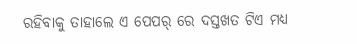ରହିବାକୁ ତାହାଲେ ଏ ପେପର୍ ରେ ଦସ୍ତଖତ ଟିଏ ମଧ୍ୟ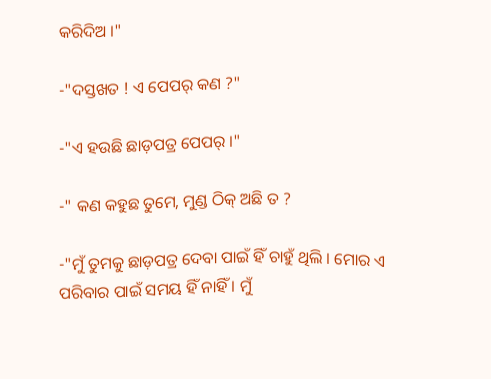କରିଦିଅ ।"

-"ଦସ୍ତଖତ ! ଏ ପେପର୍ କଣ ?"

-"ଏ ହଉଛି ଛାଡ଼ପତ୍ର ପେପର୍ ।"

-" କଣ କହୁଛ ତୁମେ, ମୁଣ୍ଡ ଠିକ୍ ଅଛି ତ ?

-"ମୁଁ ତୁମକୁ ଛାଡ଼ପତ୍ର ଦେବା ପାଇଁ ହିଁ ଚାହୁଁ ଥିଲି । ମୋର ଏ ପରିବାର ପାଇଁ ସମୟ ହିଁ ନାହିଁ । ମୁଁ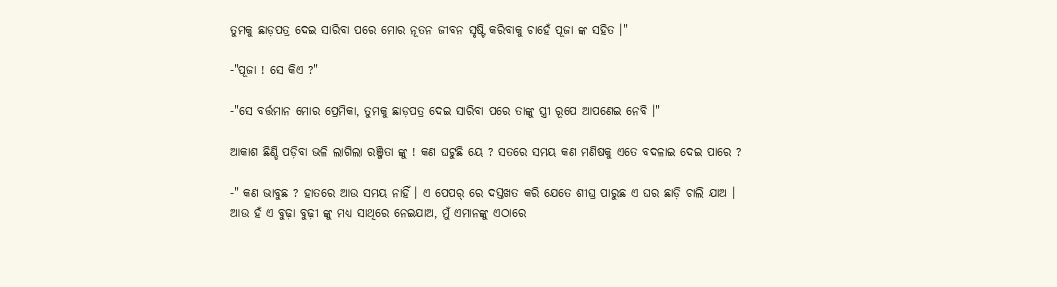ତୁମକୁ ଛାଡ଼ପତ୍ର ଦେଇ ସାରିବା ପରେ ମୋର ନୂତନ ଜୀବନ ସୃଷ୍ଟି କରିବାକୁ ଚାହେଁ ପୂଜା ଙ୍କ ସହିତ ।"

-"ପୂଜା ! ସେ କିଏ ?"

-"ସେ ବର୍ତ୍ତମାନ ମୋର ପ୍ରେମିକା, ତୁମକୁ ଛାଡ଼ପତ୍ର ଦେଇ ସାରିବା ପରେ ତାଙ୍କୁ ସ୍ତ୍ରୀ ରୂପେ ଆପଣେଇ ନେବି ।"

ଆକାଶ ଛିଣ୍ଡି ପଡ଼ିବା ଭଳି ଲାଗିଲା ରଞ୍ଜିତା ଙ୍କୁ ! କଣ ଘଟୁଛି ୟେ ? ସତରେ ସମୟ କଣ ମଣିଷକୁ ଏତେ ବଦଳାଇ ଦେଇ ପାରେ ?

-" କଣ ଭାବୁଛ ? ହାତରେ ଆଉ ସମୟ ନାହିଁ । ଏ ପେପର୍ ରେ ଦସ୍ତଖତ କରି ଯେତେ ଶୀଘ୍ର ପାରୁଛ ଏ ଘର ଛାଡ଼ି ଚାଲି ଯାଅ । ଆଉ ହଁ ଏ ବୁଢ଼ା ବୁଢ଼ୀ ଙ୍କୁ ମଧ୍ୟ ସାଥିରେ ନେଇଯାଅ, ମୁଁ ଏମାନଙ୍କୁ ଏଠାରେ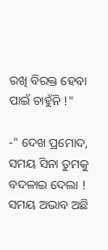ରଖି ବିରକ୍ତ ହେବା ପାଇଁ ଚାହୁଁନି !"

-" ଦେଖ ପ୍ରମୋଦ, ସମୟ ସିନା ତୁମକୁ ବଦଳାଇ ଦେଲା ! ସମୟ ଅଭାବ ଅଛି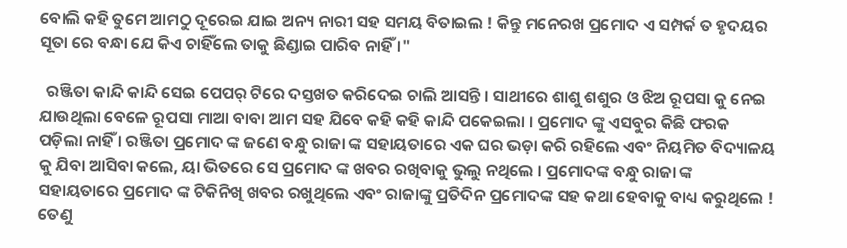ବୋଲି କହି ତୁମେ ଆମଠୁ ଦୂରେଇ ଯାଇ ଅନ୍ୟ ନାରୀ ସହ ସମୟ ବିତାଇଲ ! କିନ୍ତୁ ମନେରଖ ପ୍ରମୋଦ ଏ ସମ୍ପର୍କ ତ ହୃଦୟର ସୂତା ରେ ବନ୍ଧା ଯେ କିଏ ଚାହିଁଲେ ତାକୁ ଛିଣ୍ଡାଇ ପାରିବ ନାହିଁ ।"

  ରଞ୍ଜିତା କାନ୍ଦି କାନ୍ଦି ସେଇ ପେପର୍ ଟିରେ ଦସ୍ତଖତ କରିଦେଇ ଚାଲି ଆସନ୍ତି । ସାଥୀରେ ଶାଶୁ ଶଶୁର ଓ ଝିଅ ରୂପସା କୁ ନେଇ ଯାଉଥିଲା ବେଳେ ରୂପସା ମାଆ ବାବା ଆମ ସହ ଯିବେ କହି କହି କାନ୍ଦି ପକେଇଲା । ପ୍ରମୋଦ ଙ୍କୁ ଏସବୁର କିଛି ଫରକ ପଡ଼ିଲା ନାହିଁ । ରଞ୍ଜିତା ପ୍ରମୋଦ ଙ୍କ ଜଣେ ବନ୍ଧୁ ରାଜା ଙ୍କ ସହାୟତାରେ ଏକ ଘର ଭଡ଼ା କରି ରହିଲେ ଏବଂ ନିୟମିତ ବିଦ୍ୟାଳୟ କୁ ଯିବା ଆସିବା କଲେ, ୟା ଭିତରେ ସେ ପ୍ରମୋଦ ଙ୍କ ଖବର ରଖିବାକୁ ଭୁଲୁ ନଥିଲେ । ପ୍ରମୋଦଙ୍କ ବନ୍ଧୁ ରାଜା ଙ୍କ ସହାୟତାରେ ପ୍ରମୋଦ ଙ୍କ ଟିକିନିଖି ଖବର ରଖୁଥିଲେ ଏବଂ ରାଜାଙ୍କୁ ପ୍ରତିଦିନ ପ୍ରମୋଦଙ୍କ ସହ କଥା ହେବାକୁ ବାଧ୍ୟ କରୁଥିଲେ ! ତେଣୁ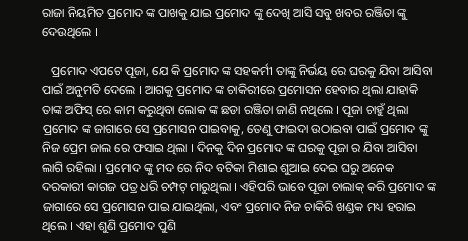ରାଜା ନିୟମିତ ପ୍ରମୋଦ ଙ୍କ ପାଖକୁ ଯାଇ ପ୍ରମୋଦ ଙ୍କୁ ଦେଖି ଆସି ସବୁ ଖବର ରଞ୍ଜିତା ଙ୍କୁ ଦେଉଥିଲେ ।

   ପ୍ରମୋଦ ଏପଟେ ପୂଜା, ଯେ କି ପ୍ରମୋଦ ଙ୍କ ସହକର୍ମୀ ତାଙ୍କୁ ନିର୍ଭୟ ରେ ଘରକୁ ଯିବା ଆସିବା ପାଇଁ ଅନୁମତି ଦେଲେ । ଆଗକୁ ପ୍ରମୋଦ ଙ୍କ ଚାକିରୀରେ ପ୍ରମୋସନ ହେବାର ଥିଲା ଯାହାକି ତାଙ୍କ ଅଫିସ୍ ରେ କାମ କରୁଥିବା ଲୋକ ଙ୍କ ଛଡା ରଞ୍ଜିତା ଜାଣି ନଥିଲେ । ପୂଜା ଚାହୁଁ ଥିଲା ପ୍ରମୋଦ ଙ୍କ ଜାଗାରେ ସେ ପ୍ରମୋସନ ପାଇବାକୁ, ତେଣୁ ଫାଇଦା ଉଠାଇବା ପାଇଁ ପ୍ରମୋଦ ଙ୍କୁ ନିଜ ପ୍ରେମ ଜାଲ ରେ ଫସାଇ ଥିଲା । ଦିନକୁ ଦିନ ପ୍ରମୋଦ ଙ୍କ ଘରକୁ ପୂଜା ର ଯିବା ଆସିବା ଲାଗି ରହିଲା । ପ୍ରମୋଦ ଙ୍କୁ ମଦ ରେ ନିଦ ବଟିକା ମିଶାଇ ଶୁଆଇ ଦେଇ ଘରୁ ଅନେକ ଦରକାରୀ କାଗଜ ପତ୍ର ଧରି ଚମ୍ପଟ୍ ମାରୁଥିଲା । ଏହିପରି ଭାବେ ପୂଜା ଚାଲାକ୍ କରି ପ୍ରମୋଦ ଙ୍କ ଜାଗାରେ ସେ ପ୍ରମୋସନ ପାଇ ଯାଇଥିଲା, ଏବଂ ପ୍ରମୋଦ ନିଜ ଚାକିରି ଖଣ୍ଡକ ମଧ୍ୟ ହରାଇ ଥିଲେ । ଏହା ଶୁଣି ପ୍ରମୋଦ ପୁଣି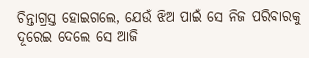ଚିନ୍ତାଗ୍ରସ୍ତ ହୋଇଗଲେ, ଯେଉଁ ଝିଅ ପାଇଁ ସେ ନିଜ ପରିବାରକୁ ଦୂରେଇ ଦେଲେ ସେ ଆଜି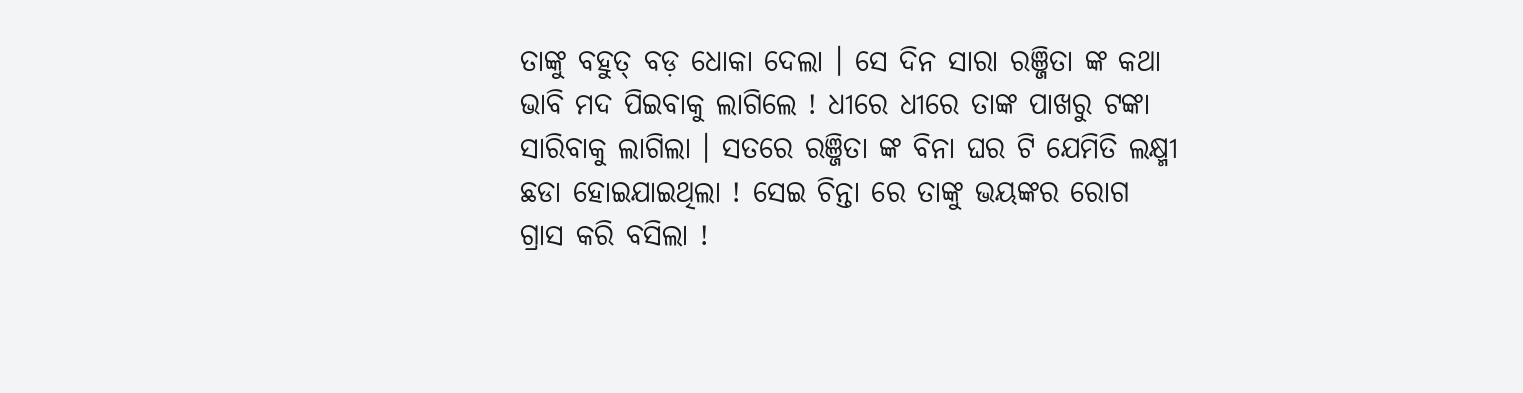ତାଙ୍କୁ ବହୁତ୍ ବଡ଼ ଧୋକା ଦେଲା । ସେ ଦିନ ସାରା ରଞ୍ଜିତା ଙ୍କ କଥା ଭାବି ମଦ ପିଇବାକୁ ଲାଗିଲେ ! ଧୀରେ ଧୀରେ ତାଙ୍କ ପାଖରୁ ଟଙ୍କା ସାରିବାକୁ ଲାଗିଲା । ସତରେ ରଞ୍ଜିତା ଙ୍କ ବିନା ଘର ଟି ଯେମିତି ଲକ୍ଷ୍ମୀ ଛଡା ହୋଇଯାଇଥିଲା ! ସେଇ ଚିନ୍ତା ରେ ତାଙ୍କୁ ଭୟଙ୍କର ରୋଗ ଗ୍ରାସ କରି ବସିଲା !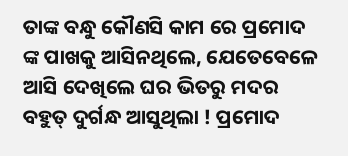ତାଙ୍କ ବନ୍ଧୁ କୌଣସି କାମ ରେ ପ୍ରମୋଦ ଙ୍କ ପାଖକୁ ଆସିନଥିଲେ, ଯେତେବେଳେ ଆସି ଦେଖିଲେ ଘର ଭିତରୁ ମଦର ବହୁତ୍ ଦୁର୍ଗନ୍ଧ ଆସୁଥିଲା ! ପ୍ରମୋଦ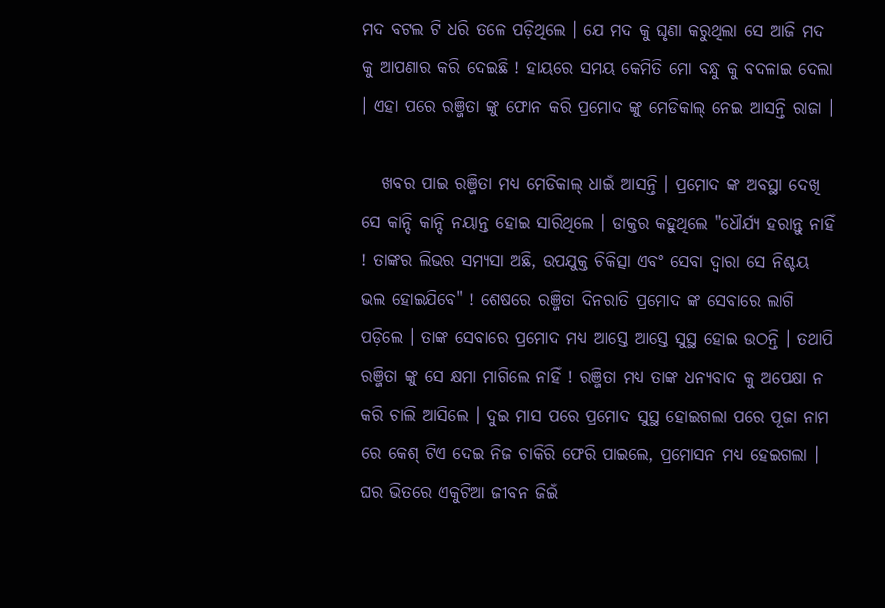ମଦ ବଟଲ ଟି ଧରି ତଳେ ପଡ଼ିଥିଲେ । ଯେ ମଦ କୁ ଘୃଣା କରୁଥିଲା ସେ ଆଜି ମଦ କୁ ଆପଣାର କରି ଦେଇଛି ! ହାୟରେ ସମୟ କେମିତି ମୋ ବନ୍ଧୁ କୁ ବଦଳାଇ ଦେଲା । ଏହା ପରେ ରଞ୍ଜିତା ଙ୍କୁ ଫୋନ କରି ପ୍ରମୋଦ ଙ୍କୁ ମେଡିକାଲ୍ ନେଇ ଆସନ୍ତି ରାଜା ।

   ଖବର ପାଇ ରଞ୍ଜିତା ମଧ୍ୟ ମେଡିକାଲ୍ ଧାଇଁ ଆସନ୍ତି । ପ୍ରମୋଦ ଙ୍କ ଅବସ୍ଥା ଦେଖି ସେ କାନ୍ଦି କାନ୍ଦି ନୟାନ୍ତ ହୋଇ ସାରିଥିଲେ । ଡାକ୍ତର କହୁଥିଲେ "ଧୌର୍ଯ୍ୟ ହରାନ୍ତୁ ନାହିଁ ! ତାଙ୍କର ଲିଭର ସମ୍ୟସା ଅଛି, ଉପଯୁକ୍ତ ଚିକିତ୍ସା ଏବଂ ସେବା ଦ୍ଵାରା ସେ ନିଶ୍ଚୟ ଭଲ ହୋଇଯିବେ" ! ଶେଷରେ ରଞ୍ଜିତା ଦିନରାତି ପ୍ରମୋଦ ଙ୍କ ସେବାରେ ଲାଗି ପଡ଼ିଲେ । ତାଙ୍କ ସେବାରେ ପ୍ରମୋଦ ମଧ୍ୟ ଆସ୍ତେ ଆସ୍ତେ ସୁସ୍ଥ ହୋଇ ଉଠନ୍ତି । ତଥାପି ରଞ୍ଜିତା ଙ୍କୁ ସେ କ୍ଷମା ମାଗିଲେ ନାହିଁ ! ରଞ୍ଜିତା ମଧ୍ୟ ତାଙ୍କ ଧନ୍ୟବାଦ କୁ ଅପେକ୍ଷା ନ କରି ଚାଲି ଆସିଲେ । ଦୁଇ ମାସ ପରେ ପ୍ରମୋଦ ସୁସ୍ଥ ହୋଇଗଲା ପରେ ପୂଜା ନାମ ରେ କେଶ୍ ଟିଏ ଦେଇ ନିଜ ଚାକିରି ଫେରି ପାଇଲେ, ପ୍ରମୋସନ ମଧ୍ୟ ହେଇଗଲା । ଘର ଭିତରେ ଏକୁଟିଆ ଜୀବନ ଜିଇଁ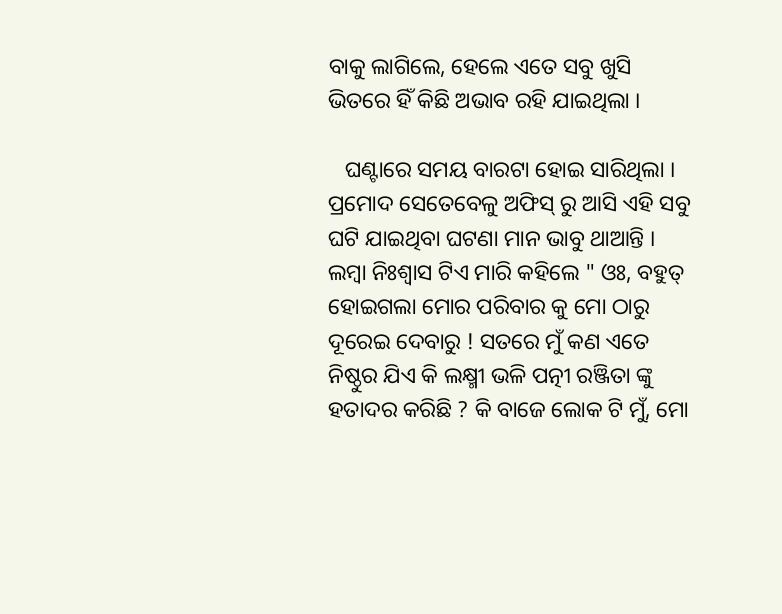ବାକୁ ଲାଗିଲେ, ହେଲେ ଏତେ ସବୁ ଖୁସି ଭିତରେ ହିଁ କିଛି ଅଭାବ ରହି ଯାଇଥିଲା ।

   ଘଣ୍ଟାରେ ସମୟ ବାରଟା ହୋଇ ସାରିଥିଲା । ପ୍ରମୋଦ ସେତେବେଳୁ ଅଫିସ୍ ରୁ ଆସି ଏହି ସବୁ ଘଟି ଯାଇଥିବା ଘଟଣା ମାନ ଭାବୁ ଥାଆନ୍ତି । ଲମ୍ବା ନିଃଶ୍ୱାସ ଟିଏ ମାରି କହିଲେ " ଓଃ, ବହୁତ୍ ହୋଇଗଲା ମୋର ପରିବାର କୁ ମୋ ଠାରୁ ଦୂରେଇ ଦେବାରୁ ! ସତରେ ମୁଁ କଣ ଏତେ ନିଷ୍ଠୁର ଯିଏ କି ଲକ୍ଷ୍ମୀ ଭଳି ପତ୍ନୀ ରଞ୍ଜିତା ଙ୍କୁ ହତାଦର କରିଛି ? କି ବାଜେ ଲୋକ ଟି ମୁଁ, ମୋ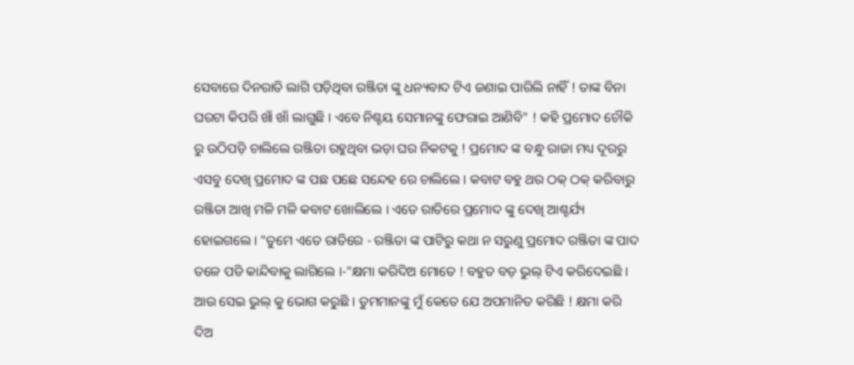ସେବାରେ ଦିନରାତି ଲାଗି ପଡ଼ିଥିବା ରଞ୍ଜିତା ଙ୍କୁ ଧନ୍ୟବାଦ ଟିଏ ଜଣାଇ ପାରିଲି ନାହିଁ ! ତାଙ୍କ ବିନା ଘରଟା କିପରି ଖାଁ ଖାଁ ଲାଗୁଛି । ଏବେ ନିଶ୍ଚୟ ସେମାନଙ୍କୁ ଫେରାଇ ଆଣିବି" ! କହି ପ୍ରମୋଦ ଚୌକି ରୁ ଉଠିପଡ଼ି ଚାଲିଲେ ରଞ୍ଜିତା ରହୁଥିବା ଭଡ଼ା ଘର ନିକଟକୁ ! ପ୍ରମୋଦ ଙ୍କ ବନ୍ଧୁ ରାଜା ମଧ୍ୟ ଦୂରରୁ ଏସବୁ ଦେଖି ପ୍ରମୋଦ ଙ୍କ ପଛ ପଛେ ସନ୍ଦେହ ରେ ଚାଲିଲେ । କବାଟ ବହୁ ଥର ଠକ୍ ଠକ୍ କରିବାରୁ ରଞ୍ଜିତା ଆଖି ମଳି ମଳି କବାଟ ଖୋଲିଲେ । ଏତେ ରାତିରେ ପ୍ରମୋଦ ଙ୍କୁ ଦେଖି ଆଶ୍ଚର୍ଯ୍ୟ ହୋଇଗଲେ । "ତୁମେ ଏତେ ରାତିରେ - ରଞ୍ଜିତା ଙ୍କ ପାଟିରୁ କଥା ନ ସରୁଣୁ ପ୍ରମୋଦ ରଞ୍ଜିତା ଙ୍କ ପାଦ ତଳେ ପଡି କାନ୍ଦିବାକୁ ଲାଗିଲେ ।-"କ୍ଷମା କରିଦିଅ ମୋତେ ! ବହୁତ ବଡ଼ ଭୁଲ୍ ଟିଏ କରିଦେଇଛି । ଆଉ ସେଇ ଭୁଲ୍ କୁ ଭୋଗ କରୁଛି । ତୁମମାନଙ୍କୁ ମୁଁ କେତେ ଯେ ଅପମାନିତ କରିଛି ! କ୍ଷମା କରି ଦିଅ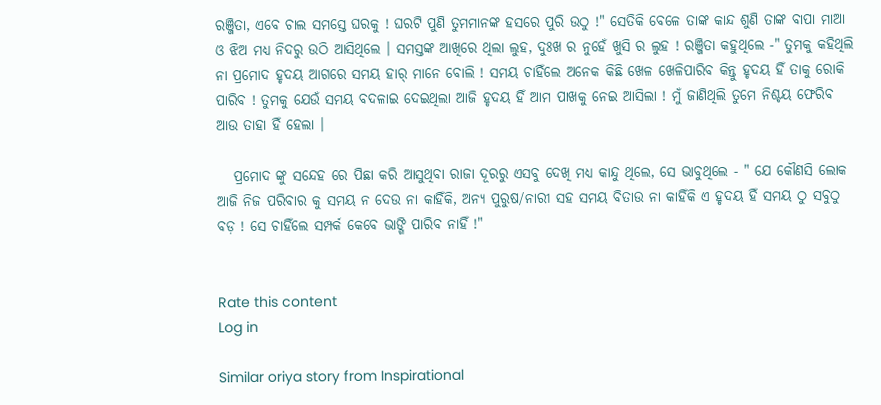ରଞ୍ଜିତା, ଏବେ ଚାଲ ସମସ୍ତେ ଘରକୁ ! ଘରଟି ପୁଣି ତୁମମାନଙ୍କ ହସରେ ପୁରି ଉଠୁ !" ସେତିକି ବେଳେ ତାଙ୍କ କାନ୍ଦ ଶୁଣି ତାଙ୍କ ବାପା ମାଆ ଓ ଝିଅ ମଧ୍ୟ ନିଦରୁ ଉଠି ଆସିଥିଲେ । ସମସ୍ତଙ୍କ ଆଖିରେ ଥିଲା ଲୁହ, ଦୁଃଖ ର ନୁହେଁ ଖୁସି ର ଲୁହ ! ରଞ୍ଜିତା କହୁଥିଲେ -" ତୁମକୁ କହିଥିଲି ନା ପ୍ରମୋଦ ହୃଦୟ ଆଗରେ ସମୟ ହାର୍ ମାନେ ବୋଲି ! ସମୟ ଚାହିଁଲେ ଅନେକ କିଛି ଖେଳ ଖେଳିପାରିବ କିନ୍ତୁ ହୃଦୟ ହିଁ ତାକୁ ରୋକି ପାରିବ ! ତୁମକୁ ଯେଉଁ ସମୟ ବଦଳାଇ ଦେଇଥିଲା ଆଜି ହୃଦୟ ହିଁ ଆମ ପାଖକୁ ନେଇ ଆସିଲା ! ମୁଁ ଜାଣିଥିଲି ତୁମେ ନିଶ୍ଚୟ ଫେରିବ ଆଉ ତାହା ହିଁ ହେଲା ।

   ପ୍ରମୋଦ ଙ୍କୁ ସନ୍ଦେହ ରେ ପିଛା କରି ଆସୁଥିବା ରାଜା ଦୂରରୁ ଏସବୁ ଦେଖି ମଧ୍ୟ କାନ୍ଦୁ ଥିଲେ, ସେ ଭାବୁଥିଲେ - " ଯେ କୌଣସି ଲୋକ ଆଜି ନିଜ ପରିବାର କୁ ସମୟ ନ ଦେଉ ନା କାହିଁକି, ଅନ୍ୟ ପୁରୁଷ/ନାରୀ ସହ ସମୟ ବିତାଉ ନା କାହିଁକି ଏ ହୃଦୟ ହିଁ ସମୟ ଠୁ ସବୁଠୁ ବଡ଼ ! ସେ ଚାହିଁଲେ ସମ୍ପର୍କ କେବେ ଭାଙ୍ଗି ପାରିବ ନାହିଁ !"


Rate this content
Log in

Similar oriya story from Inspirational